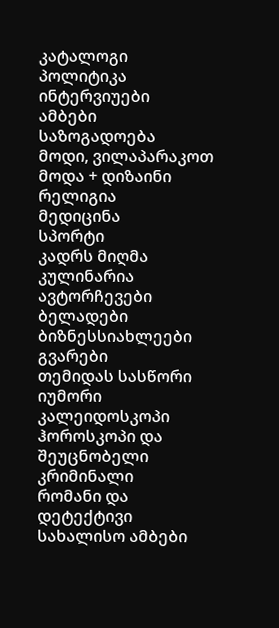კატალოგი
პოლიტიკა
ინტერვიუები
ამბები
საზოგადოება
მოდი, ვილაპარაკოთ
მოდა + დიზაინი
რელიგია
მედიცინა
სპორტი
კადრს მიღმა
კულინარია
ავტორჩევები
ბელადები
ბიზნესსიახლეები
გვარები
თემიდას სასწორი
იუმორი
კალეიდოსკოპი
ჰოროსკოპი და შეუცნობელი
კრიმინალი
რომანი და დეტექტივი
სახალისო ამბები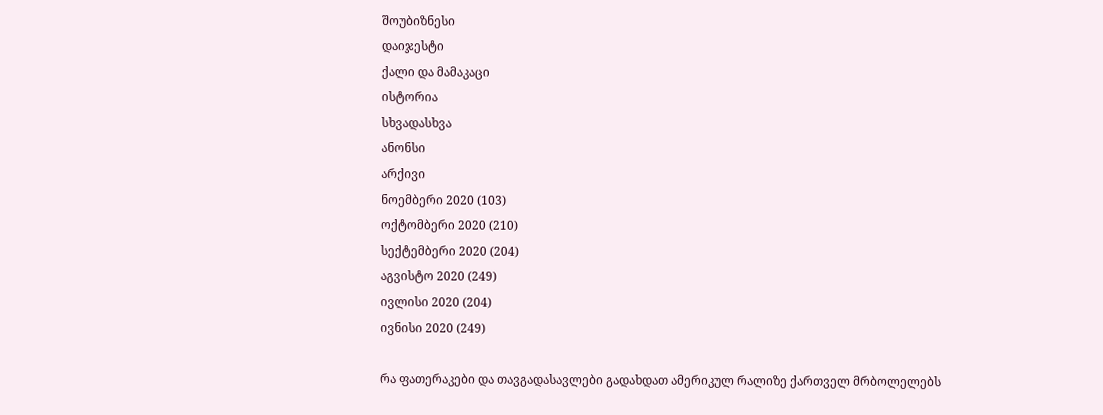შოუბიზნესი
დაიჯესტი
ქალი და მამაკაცი
ისტორია
სხვადასხვა
ანონსი
არქივი
ნოემბერი 2020 (103)
ოქტომბერი 2020 (210)
სექტემბერი 2020 (204)
აგვისტო 2020 (249)
ივლისი 2020 (204)
ივნისი 2020 (249)

რა ფათერაკები და თავგადასავლები გადახდათ ამერიკულ რალიზე ქართველ მრბოლელებს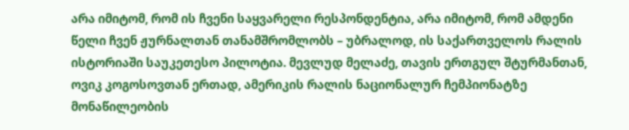არა იმიტომ, რომ ის ჩვენი საყვარელი რესპონდენტია, არა იმიტომ, რომ ამდენი წელი ჩვენ ჟურნალთან თანამშრომლობს – უბრალოდ, ის საქართველოს რალის ისტორიაში საუკეთესო პილოტია. მევლუდ მელაძე, თავის ერთგულ შტურმანთან, ოვიკ კოგოსოვთან ერთად, ამერიკის რალის ნაციონალურ ჩემპიონატზე მონაწილეობის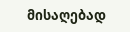მისაღებად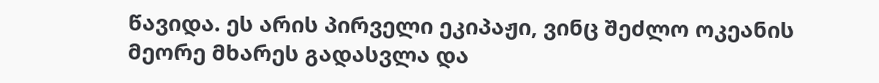წავიდა. ეს არის პირველი ეკიპაჟი, ვინც შეძლო ოკეანის მეორე მხარეს გადასვლა და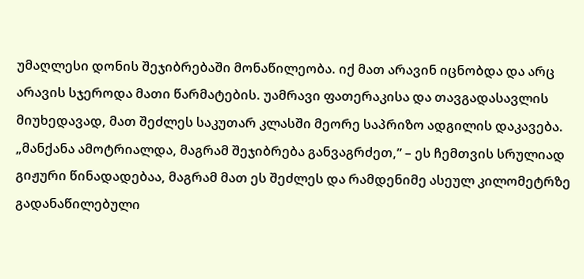უმაღლესი დონის შეჯიბრებაში მონაწილეობა. იქ მათ არავინ იცნობდა და არც არავის სჯეროდა მათი წარმატების. უამრავი ფათერაკისა და თავგადასავლის მიუხედავად, მათ შეძლეს საკუთარ კლასში მეორე საპრიზო ადგილის დაკავება. „მანქანა ამოტრიალდა, მაგრამ შეჯიბრება განვაგრძეთ,” – ეს ჩემთვის სრულიად გიჟური წინადადებაა, მაგრამ მათ ეს შეძლეს და რამდენიმე ასეულ კილომეტრზე გადანაწილებული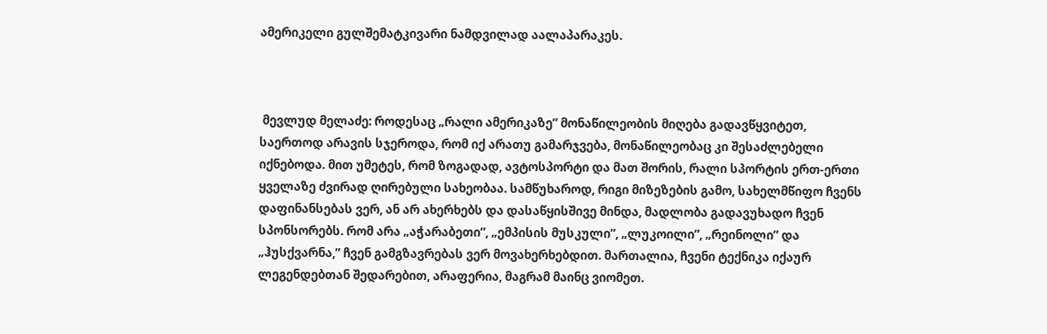ამერიკელი გულშემატკივარი ნამდვილად აალაპარაკეს.



 მევლუდ მელაძე: როდესაც „რალი ამერიკაზე” მონაწილეობის მიღება გადავწყვიტეთ, საერთოდ არავის სჯეროდა, რომ იქ არათუ გამარჯვება, მონაწილეობაც კი შესაძლებელი იქნებოდა. მით უმეტეს, რომ ზოგადად, ავტოსპორტი და მათ შორის, რალი სპორტის ერთ-ერთი ყველაზე ძვირად ღირებული სახეობაა. სამწუხაროდ, რიგი მიზეზების გამო, სახელმწიფო ჩვენს დაფინანსებას ვერ, ან არ ახერხებს და დასაწყისშივე მინდა, მადლობა გადავუხადო ჩვენ სპონსორებს. რომ არა „აჭარაბეთი”, „ემპისის მუსკული”, „ლუკოილი”, „რეინოლი” და „ჰუსქვარნა,” ჩვენ გამგზავრებას ვერ მოვახერხებდით. მართალია, ჩვენი ტექნიკა იქაურ ლეგენდებთან შედარებით, არაფერია, მაგრამ მაინც ვიომეთ.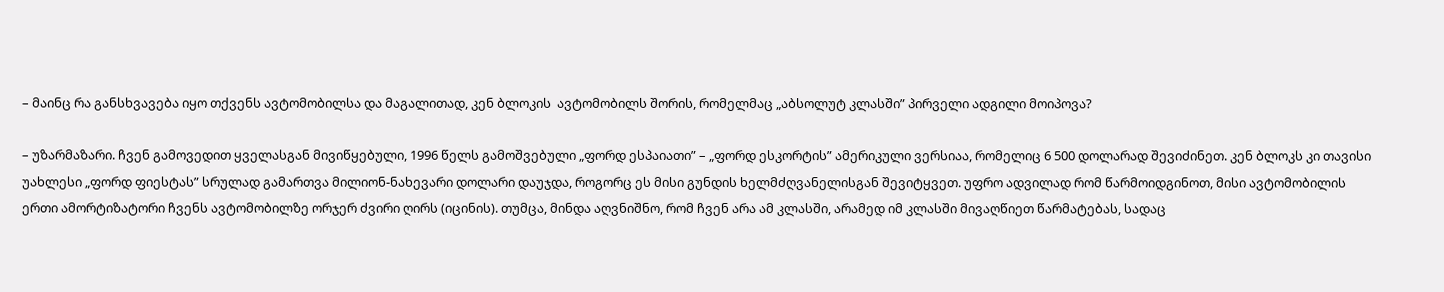– მაინც რა განსხვავება იყო თქვენს ავტომობილსა და მაგალითად, კენ ბლოკის  ავტომობილს შორის, რომელმაც „აბსოლუტ კლასში” პირველი ადგილი მოიპოვა?

– უზარმაზარი. ჩვენ გამოვედით ყველასგან მივიწყებული, 1996 წელს გამოშვებული „ფორდ ესპაიათი” – „ფორდ ესკორტის” ამერიკული ვერსიაა, რომელიც 6 500 დოლარად შევიძინეთ. კენ ბლოკს კი თავისი უახლესი „ფორდ ფიესტას” სრულად გამართვა მილიონ-ნახევარი დოლარი დაუჯდა, როგორც ეს მისი გუნდის ხელმძღვანელისგან შევიტყვეთ. უფრო ადვილად რომ წარმოიდგინოთ, მისი ავტომობილის ერთი ამორტიზატორი ჩვენს ავტომობილზე ორჯერ ძვირი ღირს (იცინის). თუმცა, მინდა აღვნიშნო, რომ ჩვენ არა ამ კლასში, არამედ იმ კლასში მივაღწიეთ წარმატებას, სადაც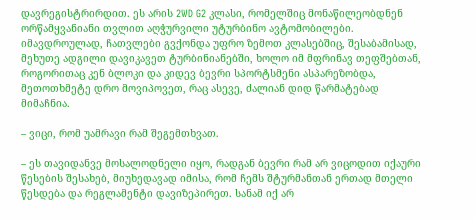დავრეგისტრირდით. ეს არის 2WD G2 კლასი, რომელშიც მონაწილეობდნენ  ორწამყვანიანი თვლით აღჭურვილი უტურბინო ავტომობილები. იმავდროულად, ჩათვლები გვქონდა უფრო ზემოთ კლასებშიც, შესაბამისად, მეხუთე ადგილი დავიკავეთ ტურბინიანებში, ხოლო იმ მფრინავ თეფშებთან, როგორითაც კენ ბლოკი და კიდევ ბევრი სპორტსმენი ასპარეზობდა, მეთოთხმეტე დრო მოვიპოვეთ, რაც ასევე, ძალიან დიდ წარმატებად მიმაჩნია.

– ვიცი, რომ უამრავი რამ შეგემთხვათ.

– ეს თავიდანვე მოსალოდნელი იყო, რადგან ბევრი რამ არ ვიცოდით იქაური წესების შესახებ, მიუხედავად იმისა, რომ ჩემს შტურმანთან ერთად მთელი წესდება და რეგლამენტი დავიზეპირეთ. სანამ იქ არ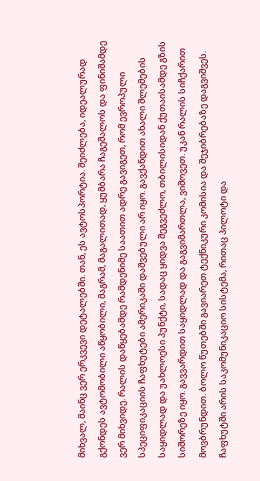მიხვალ, მაინც ვერ ერკვევი დეტალებში. თან, ეს ავტოსპორტია. შეიძლება, იდეალურად გქონდეს ავტომობილი აწყობილი, მაგრამ, მაგალითად, ყუმბარა ჩაგეშალოს და ფინიშამდე ვერ მიხვიდე. რალის დაწყებამდე რამდენიმე საათით ადრე გავიგეთ, რომ ევროპული სპეციფიკაციის ჩაფხუტები ამერიკაში დაშვებული არ იყო. გავქანდით ახალი შლემების საყიდლად და უახლოესი პუნქტი, სადაც ყიდვა შეგვეძლო, თბილისიდან ქუთაისამდე გზის სიშორეზე იყო. გავვარდით საყიდლად და გაგვიმართლა, ვიშოვეთ. უკან რალის სიჩქარით მოვბრუნდით. ბოლო წუთებში გავიარეთ ტექნიკური კომისია და შეჯიბრებაზე დაგვიშვეს. ჩაფხუტში არის საკომუნიკაციო სისტემა, რითაც პილოტი და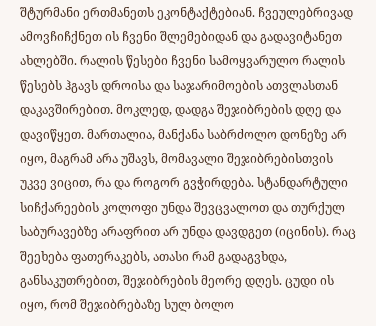შტურმანი ერთმანეთს ეკონტაქტებიან. ჩვეულებრივად ამოვჩიჩქნეთ ის ჩვენი შლემებიდან და გადავიტანეთ ახლებში. რალის წესები ჩვენი სამოყვარულო რალის წესებს ჰგავს დროისა და საჯარიმოების ათვლასთან დაკავშირებით. მოკლედ, დადგა შეჯიბრების დღე და დავიწყეთ. მართალია, მანქანა საბრძოლო დონეზე არ იყო, მაგრამ არა უშავს, მომავალი შეჯიბრებისთვის უკვე ვიცით, რა და როგორ გვჭირდება. სტანდარტული სიჩქარეების კოლოფი უნდა შევცვალოთ და თურქულ საბურავებზე არაფრით არ უნდა დავდგეთ (იცინის). რაც შეეხება ფათერაკებს, ათასი რამ გადაგვხდა, განსაკუთრებით, შეჯიბრების მეორე დღეს. ცუდი ის იყო, რომ შეჯიბრებაზე სულ ბოლო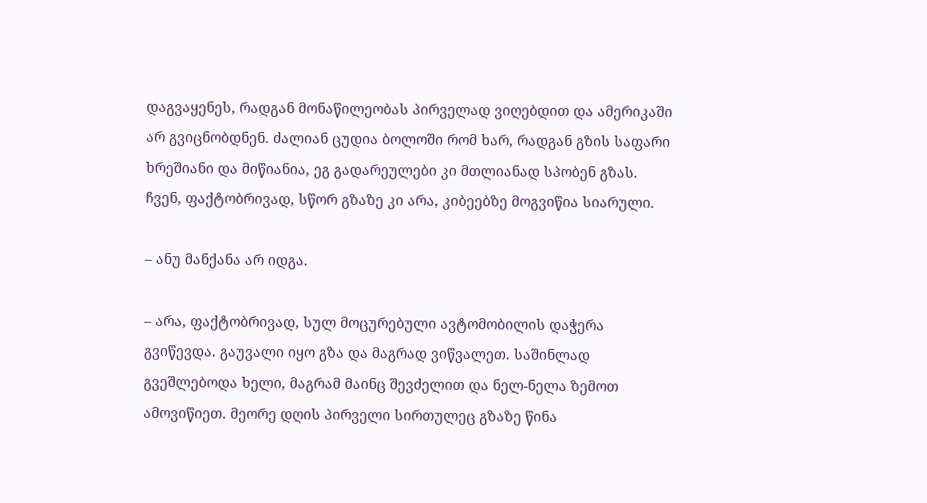დაგვაყენეს, რადგან მონაწილეობას პირველად ვიღებდით და ამერიკაში არ გვიცნობდნენ. ძალიან ცუდია ბოლოში რომ ხარ, რადგან გზის საფარი ხრეშიანი და მიწიანია, ეგ გადარეულები კი მთლიანად სპობენ გზას. ჩვენ, ფაქტობრივად, სწორ გზაზე კი არა, კიბეებზე მოგვიწია სიარული.

– ანუ მანქანა არ იდგა.

– არა, ფაქტობრივად, სულ მოცურებული ავტომობილის დაჭერა გვიწევდა. გაუვალი იყო გზა და მაგრად ვიწვალეთ. საშინლად გვეშლებოდა ხელი, მაგრამ მაინც შევძელით და ნელ-ნელა ზემოთ ამოვიწიეთ. მეორე დღის პირველი სირთულეც გზაზე წინა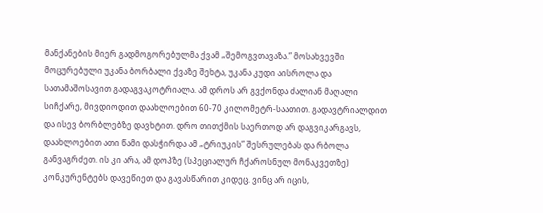მანქანების მიერ გადმოგორებულმა ქვამ „შემოგვთავაზა.” მოსახვევში მოცურებული უკანა ბორბალი ქვაზე შეხტა, უკანა კუდი აისროლა და სათამაშოსავით გადაგვაკოტრიალა. ამ დროს არ გვქონდა ძალიან მაღალი სიჩქარე, მივდიოდით დაახლოებით 60-70 კილომეტრ-საათით. გადავტრიალდით და ისევ ბორბლებზე დავხტით. დრო თითქმის საერთოდ არ დაგვიკარგავს, დაახლოებით ათი წამი დასჭირდა ამ „ტრიუკის” შესრულებას და რბოლა განვაგრძეთ. ის კი არა, ამ დოპზე (სპეციალურ ჩქაროსნულ მონაკვეთზე) კონკურენტებს დავეწიეთ და გავასწარით კიდეც. ვინც არ იცის,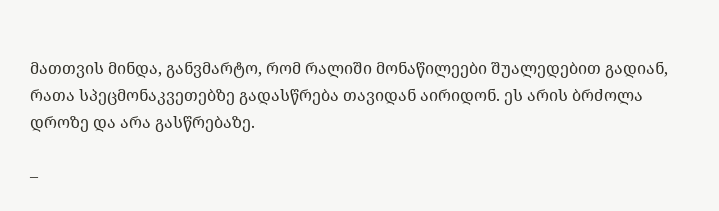მათთვის მინდა, განვმარტო, რომ რალიში მონაწილეები შუალედებით გადიან, რათა სპეცმონაკვეთებზე გადასწრება თავიდან აირიდონ. ეს არის ბრძოლა დროზე და არა გასწრებაზე.

–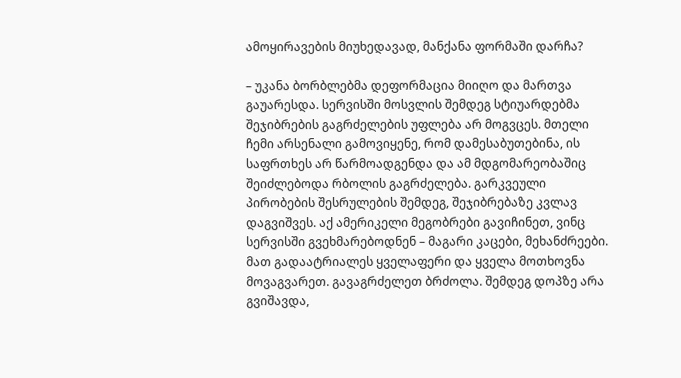ამოყირავების მიუხედავად, მანქანა ფორმაში დარჩა?

– უკანა ბორბლებმა დეფორმაცია მიიღო და მართვა გაუარესდა. სერვისში მოსვლის შემდეგ სტიუარდებმა შეჯიბრების გაგრძელების უფლება არ მოგვცეს. მთელი ჩემი არსენალი გამოვიყენე, რომ დამესაბუთებინა, ის საფრთხეს არ წარმოადგენდა და ამ მდგომარეობაშიც შეიძლებოდა რბოლის გაგრძელება. გარკვეული პირობების შესრულების შემდეგ, შეჯიბრებაზე კვლავ დაგვიშვეს. აქ ამერიკელი მეგობრები გავიჩინეთ, ვინც სერვისში გვეხმარებოდნენ – მაგარი კაცები, მეხანძრეები. მათ გადაატრიალეს ყველაფერი და ყველა მოთხოვნა მოვაგვარეთ. გავაგრძელეთ ბრძოლა. შემდეგ დოპზე არა გვიშავდა,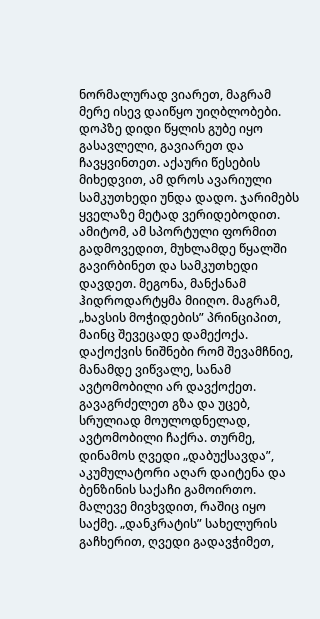ნორმალურად ვიარეთ, მაგრამ მერე ისევ დაიწყო უიღბლობები. დოპზე დიდი წყლის გუბე იყო გასავლელი, გავიარეთ და ჩავყვინთეთ. აქაური წესების მიხედვით, ამ დროს ავარიული სამკუთხედი უნდა დადო. ჯარიმებს ყველაზე მეტად ვერიდებოდით. ამიტომ, ამ სპორტული ფორმით გადმოვედით, მუხლამდე წყალში გავირბინეთ და სამკუთხედი დავდეთ. მეგონა, მანქანამ ჰიდროდარტყმა მიიღო. მაგრამ, „ხავსის მოჭიდების” პრინციპით, მაინც შევეცადე დამექოქა. დაქოქვის ნიშნები რომ შევამჩნიე, მანამდე ვიწვალე, სანამ ავტომობილი არ დავქოქეთ. გავაგრძელეთ გზა და უცებ, სრულიად მოულოდნელად, ავტომობილი ჩაქრა. თურმე, დინამოს ღვედი „დაბუქსავდა”, აკუმულატორი აღარ დაიტენა და ბენზინის საქაჩი გამოირთო. მალევე მივხვდით, რაშიც იყო საქმე. „დანკრატის” სახელურის გაჩხერით, ღვედი გადავჭიმეთ,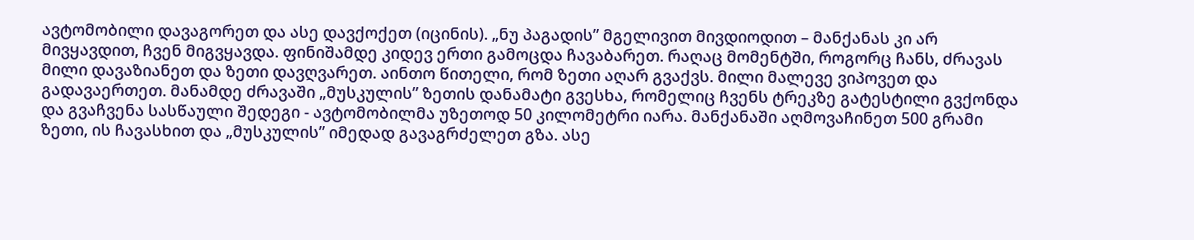ავტომობილი დავაგორეთ და ასე დავქოქეთ (იცინის). „ნუ პაგადის” მგელივით მივდიოდით – მანქანას კი არ მივყავდით, ჩვენ მიგვყავდა. ფინიშამდე კიდევ ერთი გამოცდა ჩავაბარეთ. რაღაც მომენტში, როგორც ჩანს, ძრავას მილი დავაზიანეთ და ზეთი დავღვარეთ. აინთო წითელი, რომ ზეთი აღარ გვაქვს. მილი მალევე ვიპოვეთ და გადავაერთეთ. მანამდე ძრავაში „მუსკულის” ზეთის დანამატი გვესხა, რომელიც ჩვენს ტრეკზე გატესტილი გვქონდა და გვაჩვენა სასწაული შედეგი - ავტომობილმა უზეთოდ 50 კილომეტრი იარა. მანქანაში აღმოვაჩინეთ 500 გრამი ზეთი, ის ჩავასხით და „მუსკულის” იმედად გავაგრძელეთ გზა. ასე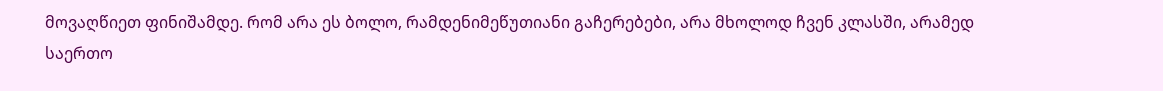მოვაღწიეთ ფინიშამდე. რომ არა ეს ბოლო, რამდენიმეწუთიანი გაჩერებები, არა მხოლოდ ჩვენ კლასში, არამედ საერთო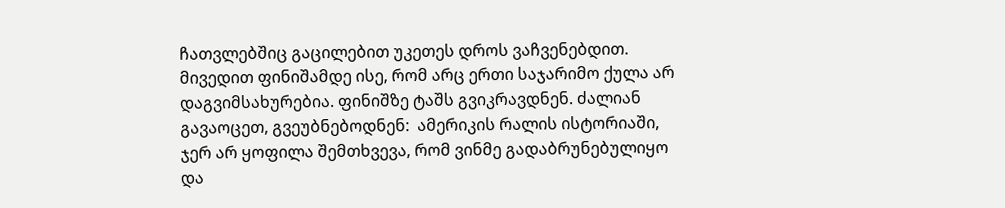ჩათვლებშიც გაცილებით უკეთეს დროს ვაჩვენებდით. მივედით ფინიშამდე ისე, რომ არც ერთი საჯარიმო ქულა არ დაგვიმსახურებია. ფინიშზე ტაშს გვიკრავდნენ. ძალიან გავაოცეთ, გვეუბნებოდნენ:  ამერიკის რალის ისტორიაში, ჯერ არ ყოფილა შემთხვევა, რომ ვინმე გადაბრუნებულიყო და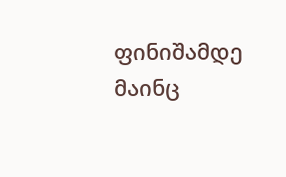ფინიშამდე მაინც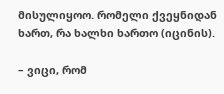მისულიყოო. რომელი ქვეყნიდან ხართ, რა ხალხი ხართო (იცინის).

– ვიცი, რომ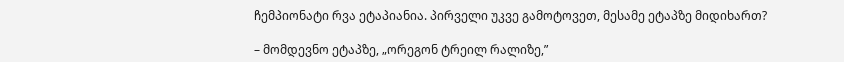ჩემპიონატი რვა ეტაპიანია. პირველი უკვე გამოტოვეთ, მესამე ეტაპზე მიდიხართ?

– მომდევნო ეტაპზე, „ორეგონ ტრეილ რალიზე,”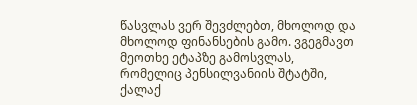წასვლას ვერ შევძლებთ, მხოლოდ და მხოლოდ ფინანსების გამო. ვგეგმავთ მეოთხე ეტაპზე გამოსვლას, რომელიც პენსილვანიის შტატში, ქალაქ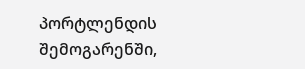პორტლენდის შემოგარენში,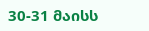30-31 მაისს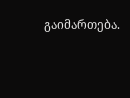გაიმართება.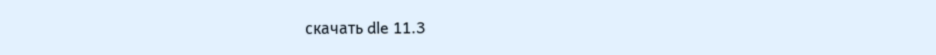скачать dle 11.3